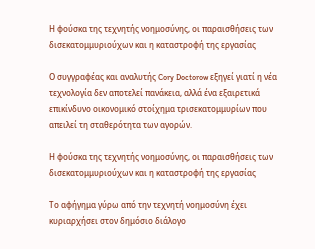Η φούσκα της τεχνητής νοημοσύνης, οι παραισθήσεις των δισεκατομμυριούχων και η καταστροφή της εργασίας

Ο συγγραφέας και αναλυτής Cory Doctorow εξηγεί γιατί η νέα τεχνολογία δεν αποτελεί πανάκεια, αλλά ένα εξαιρετικά επικίνδυνο οικονομικό στοίχημα τρισεκατομμυρίων που απειλεί τη σταθερότητα των αγορών.

Η φούσκα της τεχνητής νοημοσύνης, οι παραισθήσεις των δισεκατομμυριούχων και η καταστροφή της εργασίας

Το αφήγημα γύρω από την τεχνητή νοημοσύνη έχει κυριαρχήσει στον δημόσιο διάλογο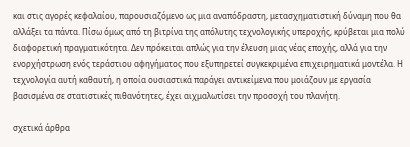και στις αγορές κεφαλαίου, παρουσιαζόμενο ως μια αναπόδραστη, μετασχηματιστική δύναμη που θα αλλάξει τα πάντα. Πίσω όμως από τη βιτρίνα της απόλυτης τεχνολογικής υπεροχής, κρύβεται μια πολύ διαφορετική πραγματικότητα. Δεν πρόκειται απλώς για την έλευση μιας νέας εποχής, αλλά για την ενορχήστρωση ενός τεράστιου αφηγήματος που εξυπηρετεί συγκεκριμένα επιχειρηματικά μοντέλα. Η τεχνολογία αυτή καθαυτή, η οποία ουσιαστικά παράγει αντικείμενα που μοιάζουν με εργασία βασισμένα σε στατιστικές πιθανότητες, έχει αιχμαλωτίσει την προσοχή του πλανήτη.

σχετικά άρθρα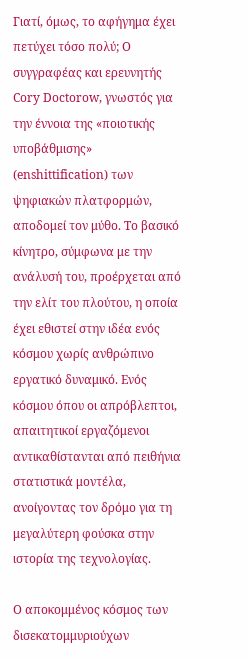Γιατί, όμως, το αφήγημα έχει πετύχει τόσο πολύ; Ο συγγραφέας και ερευνητής Cory Doctorow, γνωστός για την έννοια της «ποιοτικής υποβάθμισης» (enshittification) των ψηφιακών πλατφορμών, αποδομεί τον μύθο. Το βασικό κίνητρο, σύμφωνα με την ανάλυσή του, προέρχεται από την ελίτ του πλούτου, η οποία έχει εθιστεί στην ιδέα ενός κόσμου χωρίς ανθρώπινο εργατικό δυναμικό. Ενός κόσμου όπου οι απρόβλεπτοι, απαιτητικοί εργαζόμενοι αντικαθίστανται από πειθήνια στατιστικά μοντέλα, ανοίγοντας τον δρόμο για τη μεγαλύτερη φούσκα στην ιστορία της τεχνολογίας.

Ο αποκομμένος κόσμος των δισεκατομμυριούχων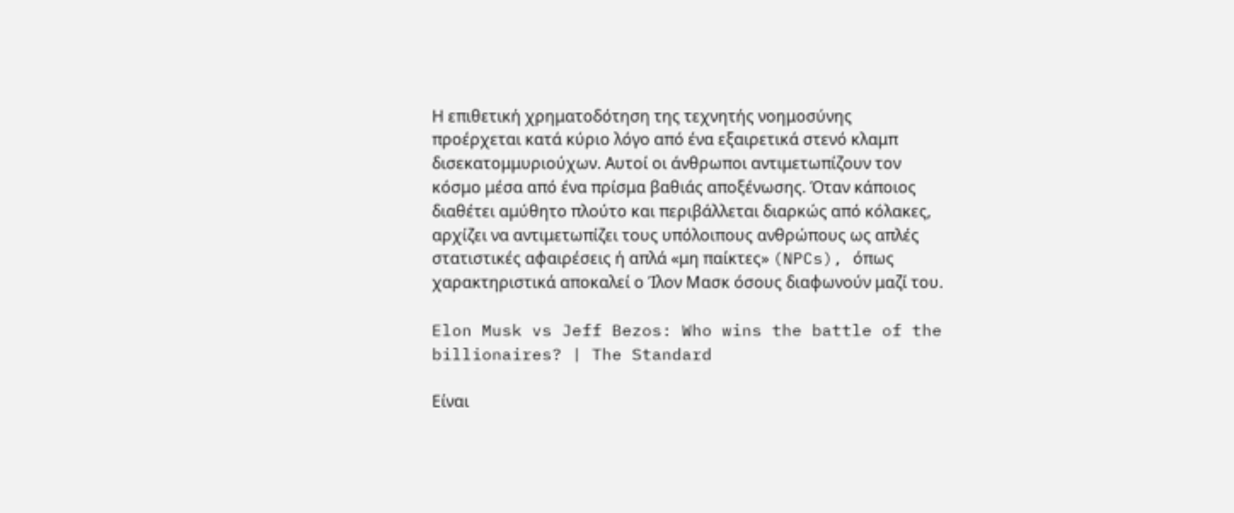Η επιθετική χρηματοδότηση της τεχνητής νοημοσύνης προέρχεται κατά κύριο λόγο από ένα εξαιρετικά στενό κλαμπ δισεκατομμυριούχων. Αυτοί οι άνθρωποι αντιμετωπίζουν τον κόσμο μέσα από ένα πρίσμα βαθιάς αποξένωσης. Όταν κάποιος διαθέτει αμύθητο πλούτο και περιβάλλεται διαρκώς από κόλακες, αρχίζει να αντιμετωπίζει τους υπόλοιπους ανθρώπους ως απλές στατιστικές αφαιρέσεις ή απλά «μη παίκτες» (NPCs), όπως χαρακτηριστικά αποκαλεί ο Ίλον Μασκ όσους διαφωνούν μαζί του.

Elon Musk vs Jeff Bezos: Who wins the battle of the billionaires? | The Standard

Είναι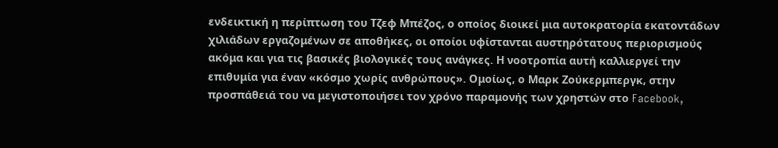ενδεικτική η περίπτωση του Τζεφ Μπέζος, ο οποίος διοικεί μια αυτοκρατορία εκατοντάδων χιλιάδων εργαζομένων σε αποθήκες, οι οποίοι υφίστανται αυστηρότατους περιορισμούς ακόμα και για τις βασικές βιολογικές τους ανάγκες. Η νοοτροπία αυτή καλλιεργεί την επιθυμία για έναν «κόσμο χωρίς ανθρώπους». Ομοίως, ο Μαρκ Ζούκερμπεργκ, στην προσπάθειά του να μεγιστοποιήσει τον χρόνο παραμονής των χρηστών στο Facebook,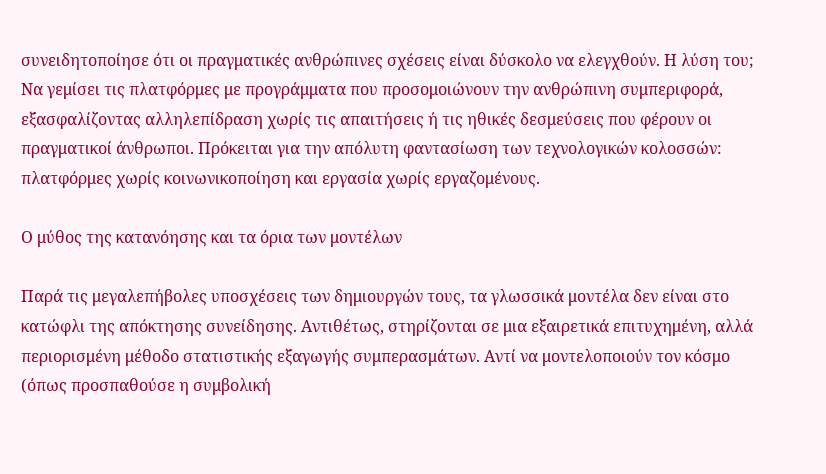συνειδητοποίησε ότι οι πραγματικές ανθρώπινες σχέσεις είναι δύσκολο να ελεγχθούν. Η λύση του; Να γεμίσει τις πλατφόρμες με προγράμματα που προσομοιώνουν την ανθρώπινη συμπεριφορά, εξασφαλίζοντας αλληλεπίδραση χωρίς τις απαιτήσεις ή τις ηθικές δεσμεύσεις που φέρουν οι πραγματικοί άνθρωποι. Πρόκειται για την απόλυτη φαντασίωση των τεχνολογικών κολοσσών: πλατφόρμες χωρίς κοινωνικοποίηση και εργασία χωρίς εργαζομένους.

Ο μύθος της κατανόησης και τα όρια των μοντέλων

Παρά τις μεγαλεπήβολες υποσχέσεις των δημιουργών τους, τα γλωσσικά μοντέλα δεν είναι στο κατώφλι της απόκτησης συνείδησης. Αντιθέτως, στηρίζονται σε μια εξαιρετικά επιτυχημένη, αλλά περιορισμένη μέθοδο στατιστικής εξαγωγής συμπερασμάτων. Αντί να μοντελοποιούν τον κόσμο (όπως προσπαθούσε η συμβολική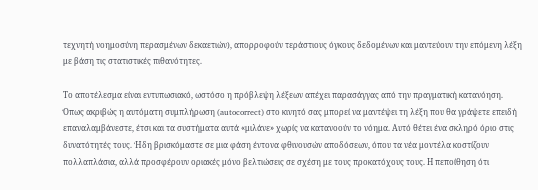τεχνητή νοημοσύνη περασμένων δεκαετιών), απορροφούν τεράστιους όγκους δεδομένων και μαντεύουν την επόμενη λέξη με βάση τις στατιστικές πιθανότητες.

Το αποτέλεσμα είναι εντυπωσιακό, ωστόσο η πρόβλεψη λέξεων απέχει παρασάγγας από την πραγματική κατανόηση. Όπως ακριβώς η αυτόματη συμπλήρωση (autocorrect) στο κινητό σας μπορεί να μαντέψει τη λέξη που θα γράψετε επειδή επαναλαμβάνεστε, έτσι και τα συστήματα αυτά «μιλάνε» χωρίς να κατανοούν το νόημα. Αυτό θέτει ένα σκληρό όριο στις δυνατότητές τους. Ήδη βρισκόμαστε σε μια φάση έντονα φθινουσών αποδόσεων, όπου τα νέα μοντέλα κοστίζουν πολλαπλάσια, αλλά προσφέρουν οριακές μόνο βελτιώσεις σε σχέση με τους προκατόχους τους. Η πεποίθηση ότι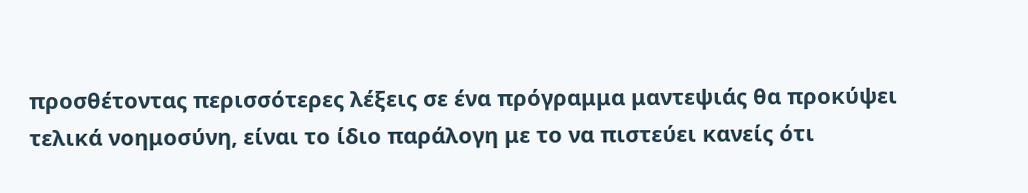προσθέτοντας περισσότερες λέξεις σε ένα πρόγραμμα μαντεψιάς θα προκύψει τελικά νοημοσύνη, είναι το ίδιο παράλογη με το να πιστεύει κανείς ότι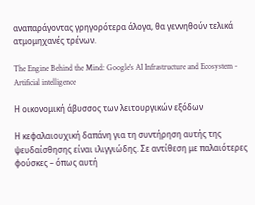αναπαράγοντας γρηγορότερα άλογα, θα γεννηθούν τελικά ατμομηχανές τρένων.

The Engine Behind the Mind: Google's AI Infrastructure and Ecosystem - Artificial intelligence

Η οικονομική άβυσσος των λειτουργικών εξόδων

Η κεφαλαιουχική δαπάνη για τη συντήρηση αυτής της ψευδαίσθησης είναι ιλιγγιώδης. Σε αντίθεση με παλαιότερες φούσκες – όπως αυτή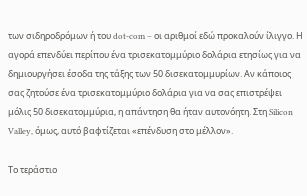των σιδηροδρόμων ή του dot-com – οι αριθμοί εδώ προκαλούν ίλιγγο. Η αγορά επενδύει περίπου ένα τρισεκατομμύριο δολάρια ετησίως για να δημιουργήσει έσοδα της τάξης των 50 δισεκατομμυρίων. Αν κάποιος σας ζητούσε ένα τρισεκατομμύριο δολάρια για να σας επιστρέψει μόλις 50 δισεκατομμύρια, η απάντηση θα ήταν αυτονόητη. Στη Silicon Valley, όμως, αυτό βαφτίζεται «επένδυση στο μέλλον».

Το τεράστιο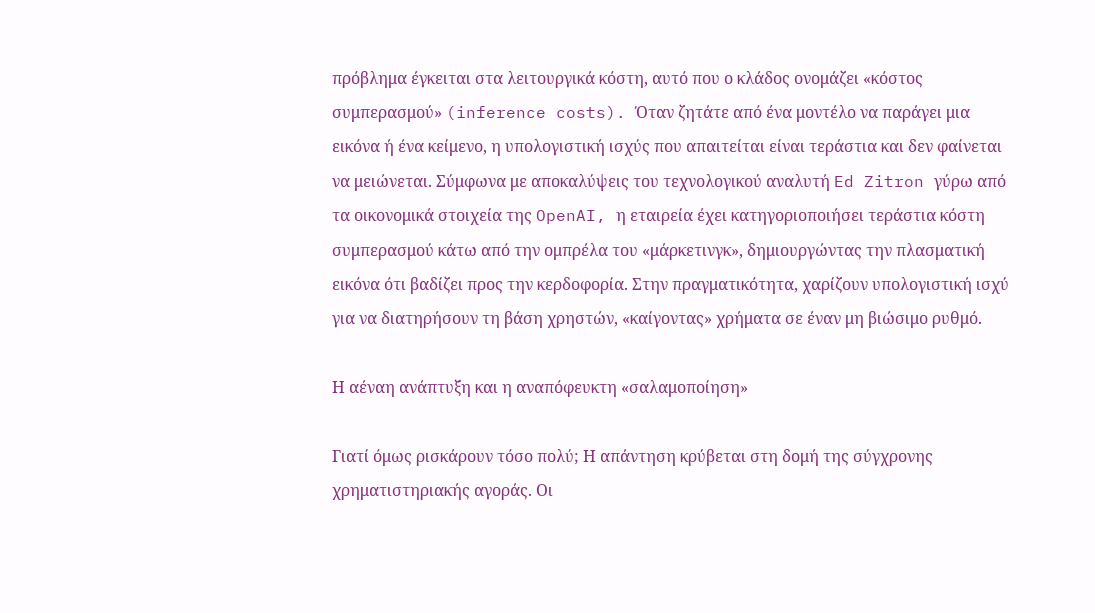πρόβλημα έγκειται στα λειτουργικά κόστη, αυτό που ο κλάδος ονομάζει «κόστος συμπερασμού» (inference costs). Όταν ζητάτε από ένα μοντέλο να παράγει μια εικόνα ή ένα κείμενο, η υπολογιστική ισχύς που απαιτείται είναι τεράστια και δεν φαίνεται να μειώνεται. Σύμφωνα με αποκαλύψεις του τεχνολογικού αναλυτή Ed Zitron γύρω από τα οικονομικά στοιχεία της OpenAI, η εταιρεία έχει κατηγοριοποιήσει τεράστια κόστη συμπερασμού κάτω από την ομπρέλα του «μάρκετινγκ», δημιουργώντας την πλασματική εικόνα ότι βαδίζει προς την κερδοφορία. Στην πραγματικότητα, χαρίζουν υπολογιστική ισχύ για να διατηρήσουν τη βάση χρηστών, «καίγοντας» χρήματα σε έναν μη βιώσιμο ρυθμό.

Η αέναη ανάπτυξη και η αναπόφευκτη «σαλαμοποίηση»

Γιατί όμως ρισκάρουν τόσο πολύ; Η απάντηση κρύβεται στη δομή της σύγχρονης χρηματιστηριακής αγοράς. Οι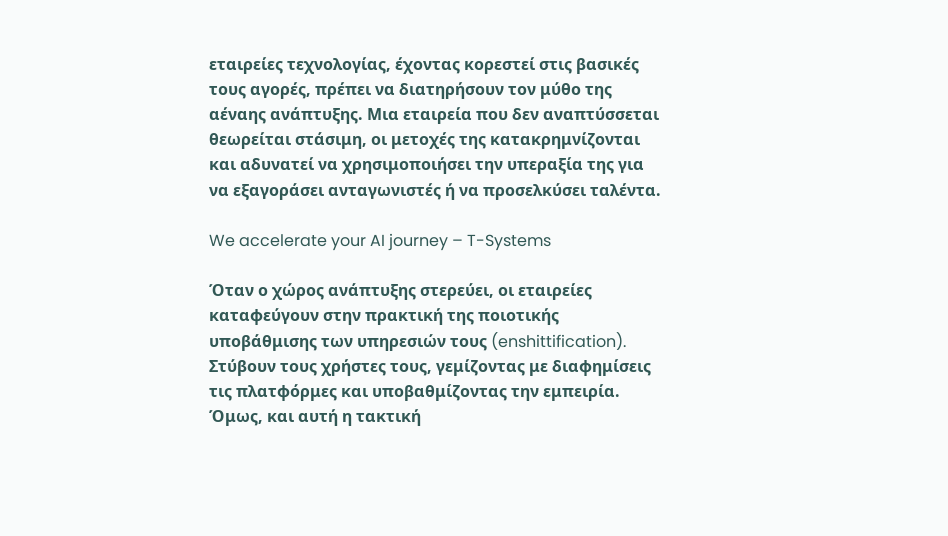εταιρείες τεχνολογίας, έχοντας κορεστεί στις βασικές τους αγορές, πρέπει να διατηρήσουν τον μύθο της αέναης ανάπτυξης. Μια εταιρεία που δεν αναπτύσσεται θεωρείται στάσιμη, οι μετοχές της κατακρημνίζονται και αδυνατεί να χρησιμοποιήσει την υπεραξία της για να εξαγοράσει ανταγωνιστές ή να προσελκύσει ταλέντα.

We accelerate your AI journey – T-Systems

Όταν ο χώρος ανάπτυξης στερεύει, οι εταιρείες καταφεύγουν στην πρακτική της ποιοτικής υποβάθμισης των υπηρεσιών τους (enshittification). Στύβουν τους χρήστες τους, γεμίζοντας με διαφημίσεις τις πλατφόρμες και υποβαθμίζοντας την εμπειρία. Όμως, και αυτή η τακτική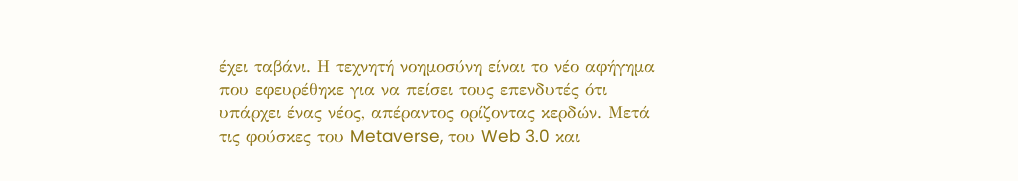έχει ταβάνι. Η τεχνητή νοημοσύνη είναι το νέο αφήγημα που εφευρέθηκε για να πείσει τους επενδυτές ότι υπάρχει ένας νέος, απέραντος ορίζοντας κερδών. Μετά τις φούσκες του Metaverse, του Web 3.0 και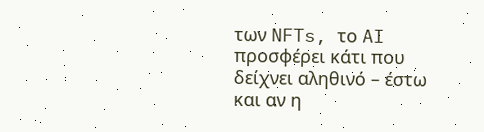των NFTs, το AI προσφέρει κάτι που δείχνει αληθινό – έστω και αν η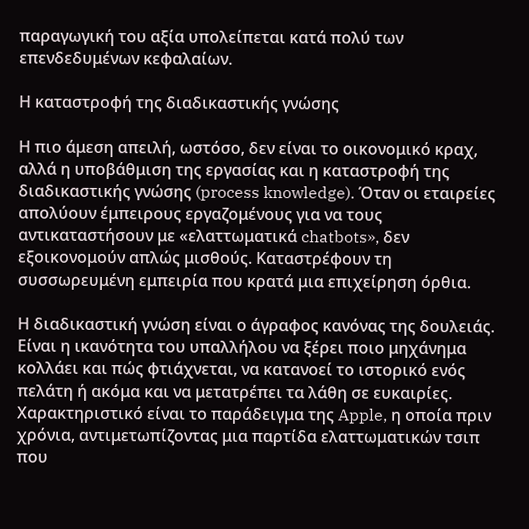παραγωγική του αξία υπολείπεται κατά πολύ των επενδεδυμένων κεφαλαίων.

Η καταστροφή της διαδικαστικής γνώσης

Η πιο άμεση απειλή, ωστόσο, δεν είναι το οικονομικό κραχ, αλλά η υποβάθμιση της εργασίας και η καταστροφή της διαδικαστικής γνώσης (process knowledge). Όταν οι εταιρείες απολύουν έμπειρους εργαζομένους για να τους αντικαταστήσουν με «ελαττωματικά chatbots», δεν εξοικονομούν απλώς μισθούς. Καταστρέφουν τη συσσωρευμένη εμπειρία που κρατά μια επιχείρηση όρθια.

Η διαδικαστική γνώση είναι ο άγραφος κανόνας της δουλειάς. Είναι η ικανότητα του υπαλλήλου να ξέρει ποιο μηχάνημα κολλάει και πώς φτιάχνεται, να κατανοεί το ιστορικό ενός πελάτη ή ακόμα και να μετατρέπει τα λάθη σε ευκαιρίες. Χαρακτηριστικό είναι το παράδειγμα της Apple, η οποία πριν χρόνια, αντιμετωπίζοντας μια παρτίδα ελαττωματικών τσιπ που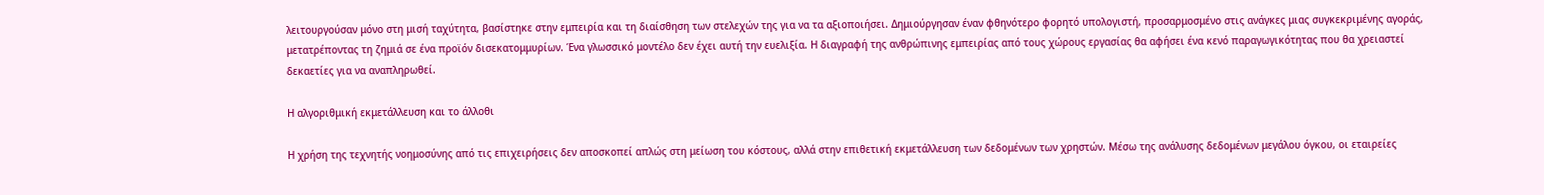λειτουργούσαν μόνο στη μισή ταχύτητα, βασίστηκε στην εμπειρία και τη διαίσθηση των στελεχών της για να τα αξιοποιήσει. Δημιούργησαν έναν φθηνότερο φορητό υπολογιστή, προσαρμοσμένο στις ανάγκες μιας συγκεκριμένης αγοράς, μετατρέποντας τη ζημιά σε ένα προϊόν δισεκατομμυρίων. Ένα γλωσσικό μοντέλο δεν έχει αυτή την ευελιξία. Η διαγραφή της ανθρώπινης εμπειρίας από τους χώρους εργασίας θα αφήσει ένα κενό παραγωγικότητας που θα χρειαστεί δεκαετίες για να αναπληρωθεί.

Η αλγοριθμική εκμετάλλευση και το άλλοθι

Η χρήση της τεχνητής νοημοσύνης από τις επιχειρήσεις δεν αποσκοπεί απλώς στη μείωση του κόστους, αλλά στην επιθετική εκμετάλλευση των δεδομένων των χρηστών. Μέσω της ανάλυσης δεδομένων μεγάλου όγκου, οι εταιρείες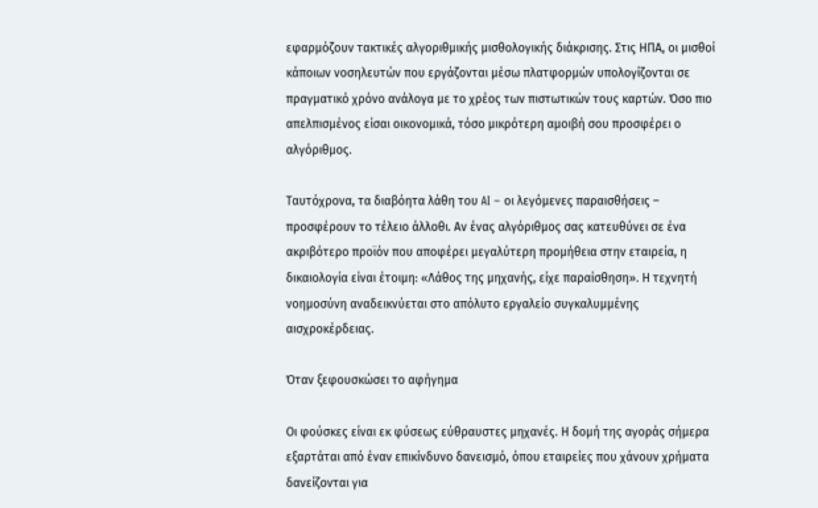εφαρμόζουν τακτικές αλγοριθμικής μισθολογικής διάκρισης. Στις ΗΠΑ, οι μισθοί κάποιων νοσηλευτών που εργάζονται μέσω πλατφορμών υπολογίζονται σε πραγματικό χρόνο ανάλογα με το χρέος των πιστωτικών τους καρτών. Όσο πιο απελπισμένος είσαι οικονομικά, τόσο μικρότερη αμοιβή σου προσφέρει ο αλγόριθμος.

Ταυτόχρονα, τα διαβόητα λάθη του AI – οι λεγόμενες παραισθήσεις – προσφέρουν το τέλειο άλλοθι. Αν ένας αλγόριθμος σας κατευθύνει σε ένα ακριβότερο προϊόν που αποφέρει μεγαλύτερη προμήθεια στην εταιρεία, η δικαιολογία είναι έτοιμη: «Λάθος της μηχανής, είχε παραίσθηση». Η τεχνητή νοημοσύνη αναδεικνύεται στο απόλυτο εργαλείο συγκαλυμμένης αισχροκέρδειας.

Όταν ξεφουσκώσει το αφήγημα

Οι φούσκες είναι εκ φύσεως εύθραυστες μηχανές. Η δομή της αγοράς σήμερα εξαρτάται από έναν επικίνδυνο δανεισμό, όπου εταιρείες που χάνουν χρήματα δανείζονται για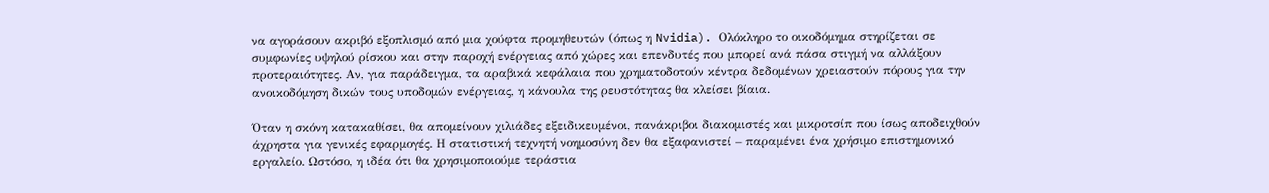να αγοράσουν ακριβό εξοπλισμό από μια χούφτα προμηθευτών (όπως η Nvidia). Ολόκληρο το οικοδόμημα στηρίζεται σε συμφωνίες υψηλού ρίσκου και στην παροχή ενέργειας από χώρες και επενδυτές που μπορεί ανά πάσα στιγμή να αλλάξουν προτεραιότητες. Αν, για παράδειγμα, τα αραβικά κεφάλαια που χρηματοδοτούν κέντρα δεδομένων χρειαστούν πόρους για την ανοικοδόμηση δικών τους υποδομών ενέργειας, η κάνουλα της ρευστότητας θα κλείσει βίαια.

Όταν η σκόνη κατακαθίσει, θα απομείνουν χιλιάδες εξειδικευμένοι, πανάκριβοι διακομιστές και μικροτσίπ που ίσως αποδειχθούν άχρηστα για γενικές εφαρμογές. Η στατιστική τεχνητή νοημοσύνη δεν θα εξαφανιστεί – παραμένει ένα χρήσιμο επιστημονικό εργαλείο. Ωστόσο, η ιδέα ότι θα χρησιμοποιούμε τεράστια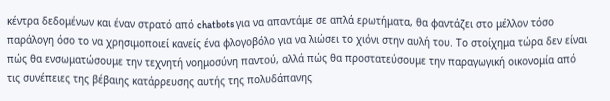κέντρα δεδομένων και έναν στρατό από chatbots για να απαντάμε σε απλά ερωτήματα, θα φαντάζει στο μέλλον τόσο παράλογη όσο το να χρησιμοποιεί κανείς ένα φλογοβόλο για να λιώσει το χιόνι στην αυλή του. Το στοίχημα τώρα δεν είναι πώς θα ενσωματώσουμε την τεχνητή νοημοσύνη παντού, αλλά πώς θα προστατεύσουμε την παραγωγική οικονομία από τις συνέπειες της βέβαιης κατάρρευσης αυτής της πολυδάπανης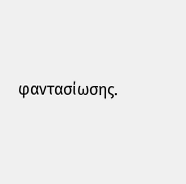φαντασίωσης.